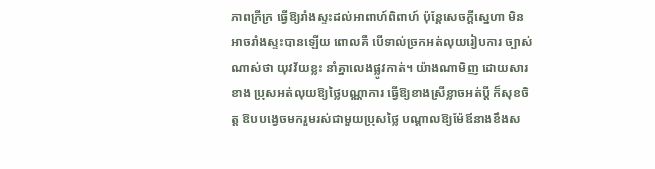ភាពក្រីក្រ ធ្វើឱ្យរាំងស្ទះដល់អាពាហ៍ពិពាហ៍ ប៉ុន្តែសេចក្តីស្នេហា មិន អាចរាំងស្ទះបានឡើយ ពោលគឺ បើទាល់ច្រកអត់លុយរៀបការ ច្បាស់ ណាស់ថា យុវវ័យខ្លះ នាំគ្នាលេងផ្លូវកាត់។ យ៉ាងណាមិញ ដោយសារខាង ប្រុសអត់លុយឱ្យថ្លៃបណ្ណាការ ធ្វើឱ្យខាងស្រីខ្លាចអត់ប្តី ក៏សុខចិត្ត ឱបបង្វេចមករួមរស់ជាមួយប្រុសថ្លៃ បណ្តាលឱ្យម៉ែឪនាងខឹងស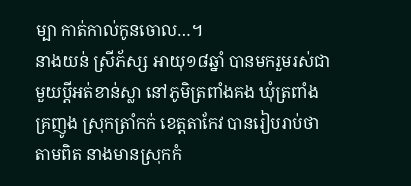ម្បា កាត់កាល់កូនចោល…។
នាងយន់ ស្រីភ័ស្ស អាយុ១៨ឆ្នាំ បានមករួមរស់ជាមួយប្តីអត់ខាន់ស្លា នៅភូមិត្រពាំងគង ឃុំត្រពាំងគ្រញូង ស្រុកត្រាំកក់ ខេត្តតាកែវ បានរៀបរាប់ថា តាមពិត នាងមានស្រុកកំ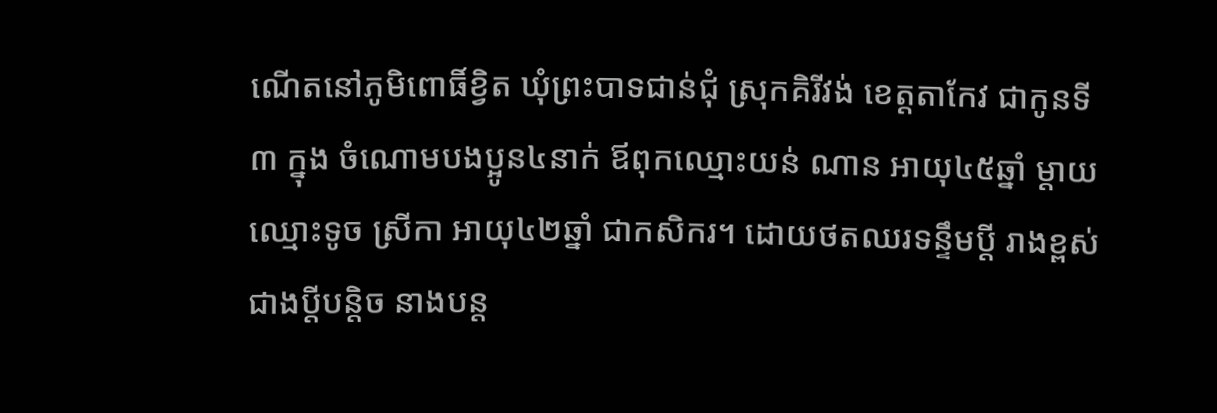ណើតនៅភូមិពោធិ៍ខ្វិត ឃុំព្រះបាទជាន់ជុំ ស្រុកគិរីវង់ ខេត្តតាកែវ ជាកូនទី៣ ក្នុង ចំណោមបងប្អូន៤នាក់ ឪពុកឈ្មោះយន់ ណាន អាយុ៤៥ឆ្នាំ ម្តាយឈ្មោះទូច ស្រីកា អាយុ៤២ឆ្នាំ ជាកសិករ។ ដោយថតឈរទន្ទឹមប្តី រាងខ្ពស់ជាងប្តីបន្តិច នាងបន្ត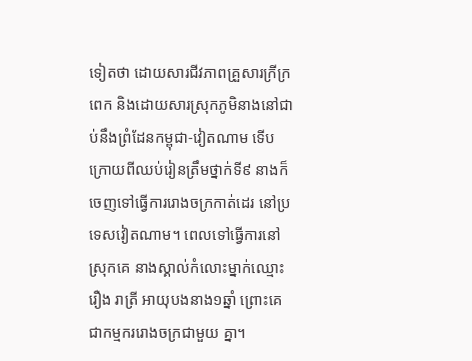ទៀតថា ដោយសារជីវភាពគ្រួសារក្រីក្រពេក និងដោយសារស្រុកភូមិនាងនៅជាប់នឹងព្រំដែនកម្ពុជា-វៀតណាម ទើបក្រោយពីឈប់រៀនត្រឹមថ្នាក់ទី៩ នាងក៏ចេញទៅធ្វើការរោងចក្រកាត់ដេរ នៅប្រទេសវៀតណាម។ ពេលទៅធ្វើការនៅស្រុកគេ នាងស្គាល់កំលោះម្នាក់ឈ្មោះរឿង រាត្រី អាយុបងនាង១ឆ្នាំ ព្រោះគេជាកម្មកររោងចក្រជាមួយ គ្នា។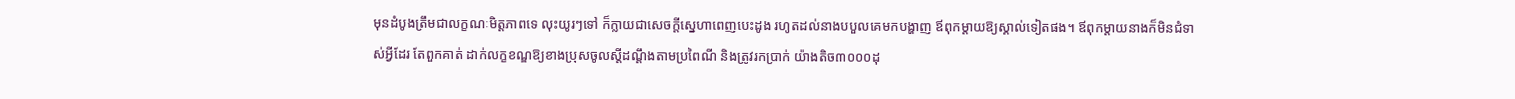មុនដំបូងត្រឹមជាលក្ខណៈមិត្តភាពទេ លុះយូរៗទៅ ក៏ក្លាយជាសេចក្តីស្នេហាពេញបេះដូង រហូតដល់នាងបបួលគេមកបង្ហាញ ឪពុកម្តាយឱ្យស្គាល់ទៀតផង។ ឪពុកម្តាយនាងក៏មិនជំទាស់អ្វីដែរ តែពួកគាត់ ដាក់លក្ខខណ្ឌឱ្យខាងប្រុសចូលស្តីដណ្តឹងតាមប្រពៃណី និងត្រូវរកប្រាក់ យ៉ាងតិច៣០០០ដុ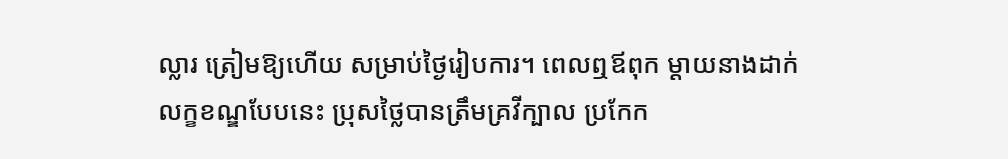ល្លារ ត្រៀមឱ្យហើយ សម្រាប់ថ្ងៃរៀបការ។ ពេលឮឪពុក ម្តាយនាងដាក់លក្ខខណ្ឌបែបនេះ ប្រុសថ្លៃបានត្រឹមគ្រវីក្បាល ប្រកែក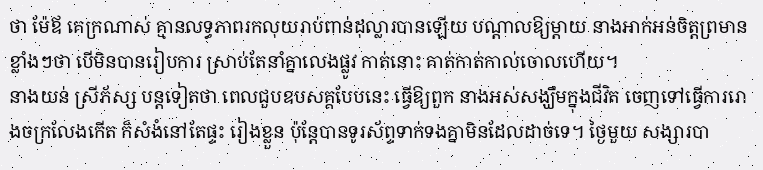ថា ម៉ែឪ គេក្រណាស់ គ្មានលទ្ធភាពរកលុយរាប់ពាន់ដុល្លារបានឡើយ បណ្តាលឱ្យម្តាយ នាងអាក់អន់ចិត្តព្រមានខ្លាំងៗថា បើមិនបានរៀបការ ស្រាប់តែនាំគ្នាលេងផ្លូវ កាត់នោះ គាត់កាត់កាល់ចោលហើយ។
នាងយន់ ស្រីភ័ស្ស បន្តទៀតថា ពេលជួបឧបសគ្គបែបនេះ ធ្វើឱ្យពួក នាងអស់សង្ឃឹមក្នុងជីវិត ចេញទៅធ្វើការរោងចក្រលែងកើត ក៏សំងំនៅតែផ្ទះ រៀងខ្លួន ប៉ុន្តែបានទូរស័ព្ទទាក់ទងគ្នាមិនដែលដាច់ទេ។ ថ្ងៃមួយ សង្សារបា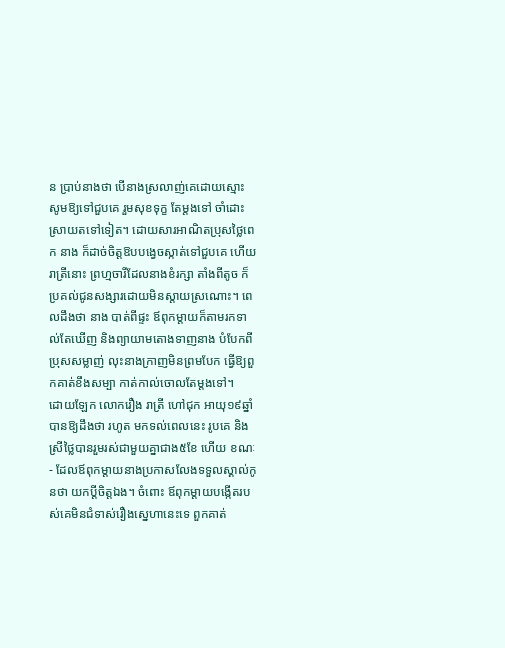ន ប្រាប់នាងថា បើនាងស្រលាញ់គេដោយស្មោះ សូមឱ្យទៅជួបគេ រួមសុខទុក្ខ តែម្តងទៅ ចាំដោះស្រាយតទៅទៀត។ ដោយសារអាណិតប្រុសថ្លៃពេក នាង ក៏ដាច់ចិត្តឱបបង្វេចស្កាត់ទៅជួបគេ ហើយរាត្រីនោះ ព្រហ្មចារីដែលនាងខំរក្សា តាំងពីតូច ក៏ប្រគល់ជូនសង្សារដោយមិនស្តាយស្រណោះ។ ពេលដឹងថា នាង បាត់ពីផ្ទះ ឪពុកម្តាយក៏តាមរកទាល់តែឃើញ និងព្យាយាមតោងទាញនាង បំបែកពីប្រុសសម្លាញ់ លុះនាងក្រាញមិនព្រមបែក ធ្វើឱ្យពួកគាត់ខឹងសម្បា កាត់កាល់ចោលតែម្តងទៅ។
ដោយឡែក លោករឿង រាត្រី ហៅជុក អាយុ១៩ឆ្នាំ បានឱ្យដឹងថា រហូត មកទល់ពេលនេះ រូបគេ និងស្រីថ្លៃបានរួមរស់ជាមួយគ្នាជាង៥ខែ ហើយ ខណៈ- ដែលឪពុកម្តាយនាងប្រកាសលែងទទួលស្គាល់កូនថា យកប្តីចិត្តឯង។ ចំពោះ ឪពុកម្តាយបង្កើតរបស់គេមិនជំទាស់រឿងស្នេហានេះទេ ពួកគាត់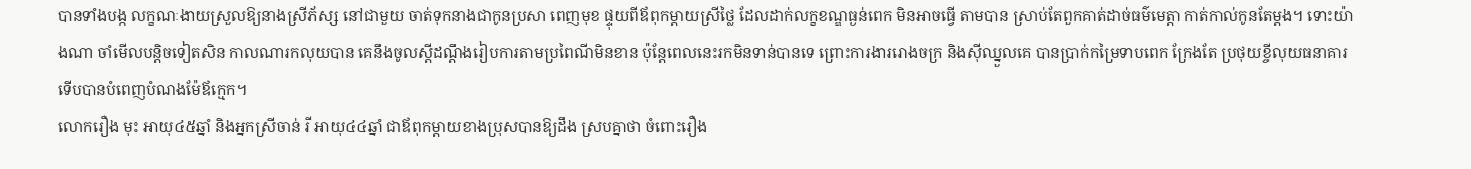បានទាំងបង្ក លក្ខណៈងាយស្រួលឱ្យនាងស្រីភ័ស្ស នៅជាមួយ ចាត់ទុកនាងជាកូនប្រសា ពេញមុខ ផ្ទុយពីឪពុកម្តាយស្រីថ្លៃ ដែលដាក់លក្ខខណ្ឌធ្ងន់ពេក មិនអាចធ្វើ តាមបាន ស្រាប់តែពួកគាត់ដាច់ធម៌មេត្តា កាត់កាល់កូនតែម្តង។ ទោះយ៉ាងណា ចាំមើលបន្តិចទៀតសិន កាលណារកលុយបាន គេនឹងចូលស្តីដណ្តឹងរៀបការតាមប្រពៃណីមិនខាន ប៉ុន្តែពេលនេះរកមិនទាន់បានទេ ព្រោះការងាររោងចក្រ និងស៊ីឈ្នួលគេ បានប្រាក់កម្រៃទាបពេក ក្រែងតែ ប្រថុយខ្ចីលុយធនាគារ ទើបបានបំពេញបំណងម៉ែឪក្មេក។
លោករឿង មុះ អាយុ៤៥ឆ្នាំ និងអ្នកស្រីចាន់ រី អាយុ៤៤ឆ្នាំ ជាឪពុកម្តាយខាងប្រុសបានឱ្យដឹង ស្របគ្នាថា ចំពោះរឿង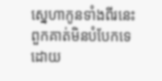ស្នេហាកូនទាំងពីរនេះ ពួកគាត់មិនបំបែកទេ ដោយ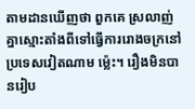តាមដានឃើញថា ពួកគេ ស្រលាញ់គ្នាស្មោះតាំងពីទៅធ្វើការរោងចក្រនៅប្រទេសវៀតណាម ម៉្លេះ។ រឿងមិនបានរៀប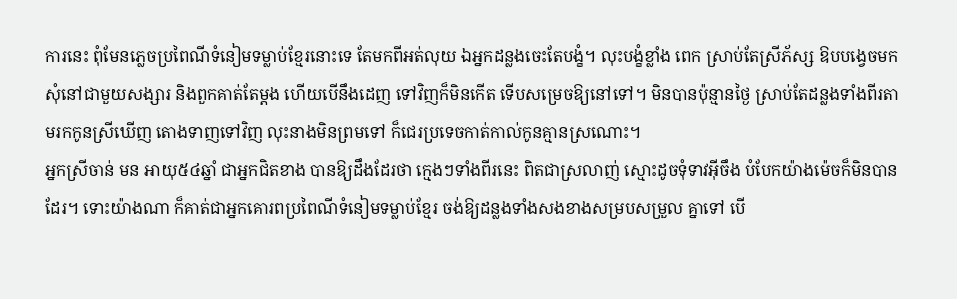ការនេះ ពុំមែនភ្លេចប្រពៃណីទំនៀមទម្លាប់ខ្មែរនោះទេ តែមកពីអត់លុយ ឯអ្នកដន្លងចេះតែបង្ខំ។ លុះបង្ខំខ្លាំង ពេក ស្រាប់តែស្រីភ័ស្ស ឱបបង្វេចមកសុំនៅជាមួយសង្សារ និងពួកគាត់តែម្តង ហើយបើនឹងដេញ ទៅវិញក៏មិនកើត ទើបសម្រេចឱ្យនៅទៅ។ មិនបានប៉ុន្មានថ្ងៃ ស្រាប់តែដន្លងទាំងពីរតាមរកកូនស្រីឃើញ តោងទាញទៅវិញ លុះនាងមិនព្រមទៅ ក៏ជេរប្រទេចកាត់កាល់កូនគ្មានស្រណោះ។
អ្នកស្រីចាន់ មន អាយុ៥៤ឆ្នាំ ជាអ្នកជិតខាង បានឱ្យដឹងដែរថា ក្មេងៗទាំងពីរនេះ ពិតជាស្រលាញ់ ស្មោះដូចទុំទាវអ៊ីចឹង បំបែកយ៉ាងម៉េចក៏មិនបានដែរ។ ទោះយ៉ាងណា ក៏គាត់ជាអ្នកគោរពប្រពៃណីទំនៀមទម្លាប់ខ្មែរ ចង់ឱ្យដន្លងទាំងសងខាងសម្របសម្រួល គ្នាទៅ បើ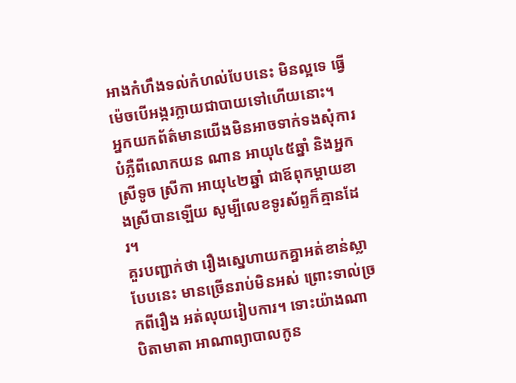អាងកំហឹងទល់កំហល់បែបនេះ មិនល្អទេ ធ្វើម៉េចបើអង្ករក្លាយជាបាយទៅហើយនោះ។
អ្នកយកព័ត៌មានយើងមិនអាចទាក់ទងសុំការ បំភ្លឺពីលោកយន ណាន អាយុ៤៥ឆ្នាំ និងអ្នកស្រីទូច ស្រីកា អាយុ៤២ឆ្នាំ ជាឪពុកម្តាយខាងស្រីបានឡើយ សូម្បីលេខទូរស័ព្ទក៏គ្មានដែរ។
គួរបញ្ជាក់ថា រឿងស្នេហាយកគ្នាអត់ខាន់ស្លា បែបនេះ មានច្រើនរាប់មិនអស់ ព្រោះទាល់ច្រកពីរឿង អត់លុយរៀបការ។ ទោះយ៉ាងណា បិតាមាតា អាណាព្យាបាលកូន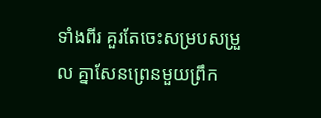ទាំងពីរ គួរតែចេះសម្របសម្រួល គ្នាសែនព្រេនមួយព្រឹក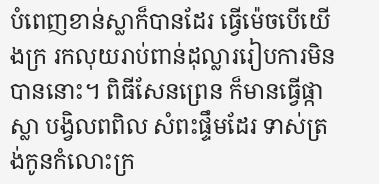បំពេញខាន់ស្លាក៏បានដែរ ធ្វើម៉េចបើយើងក្រ រកលុយរាប់ពាន់ដុល្លាររៀបការមិនបាននោះ។ ពិធីសែនព្រេន ក៏មានធ្វើផ្កាស្លា បង្វិលពពិល សំពះផ្ទឹមដែរ ទាស់ត្រង់កូនកំលោះក្រ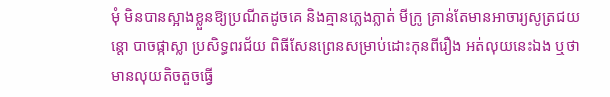មុំ មិនបានស្អាងខ្លួនឱ្យប្រណីតដូចគេ និងគ្មានភ្លេងភ្លាត់ មីក្រូ គ្រាន់តែមានអាចារ្យសូត្រជយន្តោ បាចផ្កាស្លា ប្រសិទ្ធពរជ័យ ពិធីសែនព្រេនសម្រាប់ដោះកុនពីរឿង អត់លុយនេះឯង ឬថា មានលុយតិចតួចធ្វើ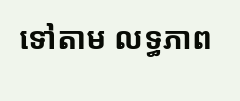ទៅតាម លទ្ធភាព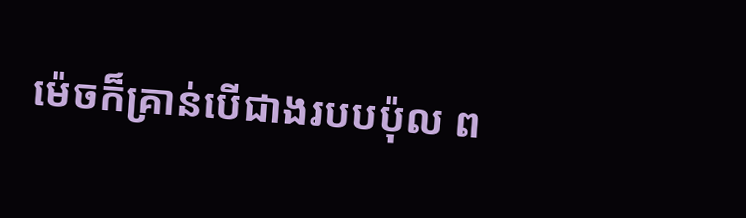ម៉េចក៏គ្រាន់បើជាងរបបប៉ុល ព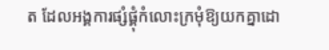ត ដែលអង្គការផ្សំផ្គុំកំលោះក្រមុំឱ្យយកគ្នាដោ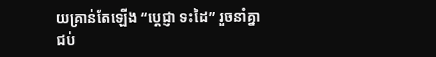យគ្រាន់តែឡើង “ប្តេជ្ញា ទះដៃ” រួចនាំគ្នាជប់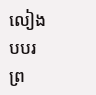លៀងបបរព្រ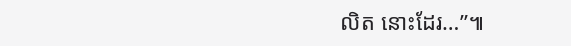លិត នោះដែរ…”៕